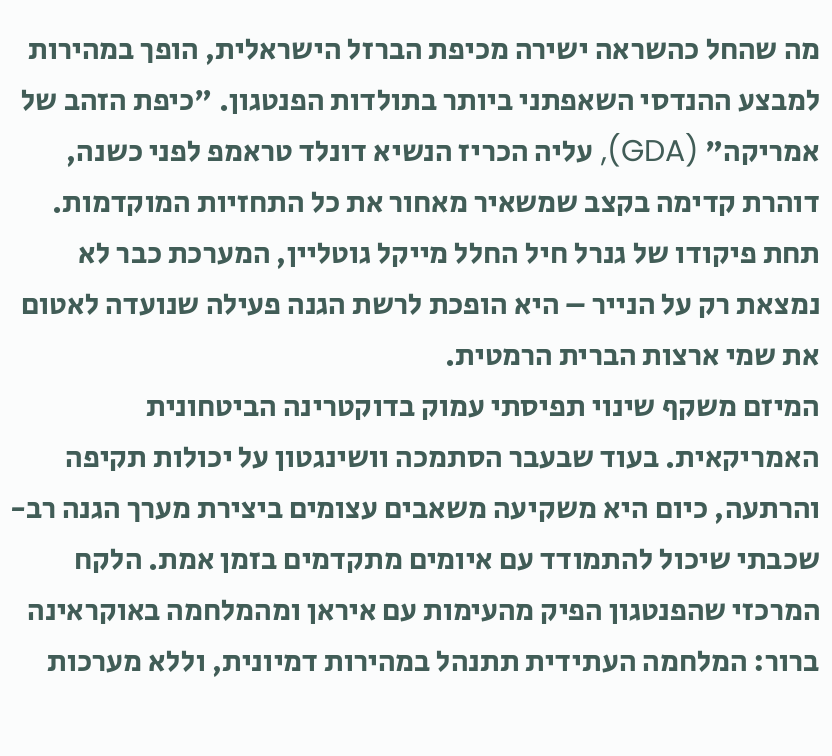מה שהחל כהשראה ישירה מכיפת הברזל הישראלית, הופך במהירות למבצע ההנדסי השאפתני ביותר בתולדות הפנטגון. "כיפת הזהב של אמריקה" (GDA), עליה הכריז הנשיא דונלד טראמפ לפני כשנה, דוהרת קדימה בקצב שמשאיר מאחור את כל התחזיות המוקדמות. תחת פיקודו של גנרל חיל החלל מייקל גוטליין, המערכת כבר לא נמצאת רק על הנייר – היא הופכת לרשת הגנה פעילה שנועדה לאטום את שמי ארצות הברית הרמטית.
המיזם משקף שינוי תפיסתי עמוק בדוקטרינה הביטחונית האמריקאית. בעוד שבעבר הסתמכה וושינגטון על יכולות תקיפה והרתעה, כיום היא משקיעה משאבים עצומים ביצירת מערך הגנה רב-שכבתי שיכול להתמודד עם איומים מתקדמים בזמן אמת. הלקח המרכזי שהפנטגון הפיק מהעימות עם איראן ומהמלחמה באוקראינה ברור: המלחמה העתידית תתנהל במהירות דמיונית, וללא מערכות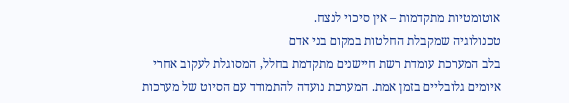אוטומטיות מתקדמות – אין סיכוי לנצח.
טכנולוגיה שמקבלת החלטות במקום בני אדם
בלב המערכת עומדת רשת חיישנים מתקדמת בחלל, המסוגלת לעקוב אחרי איומים גלובליים בזמן אמת. המערכת נועדה להתמודד עם הסיוט של מערכות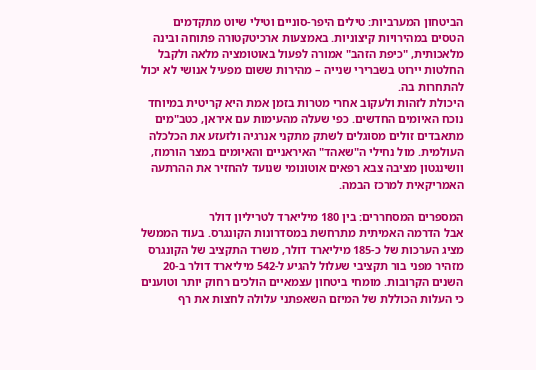הביטחון המערביות: טילים היפר-סוניים וטילי שיוט מתקדמים הטסים במהירויות קיצוניות. באמצעות ארכיטקטורה פתוחה ובינה מלאכותית, "כיפת הזהב" אמורה לפעול באוטומציה מלאה ולקבל החלטות יירוט בשברירי שנייה – מהירות ששום מפעיל אנושי לא יכול להתחרות בה.
היכולת לזהות ולעקוב אחרי מטרות בזמן אמת היא קריטית במיוחד נוכח האיומים החדשים. כפי שעלה מהעימות עם איראן, כטב"מים מתאבדים זולים מסוגלים לשתק מתקני אנרגיה ולזעזע את הכלכלה העולמית. מול נחילי ה"שאהד" האיראניים והאיומים במצר הורמוז, וושינגטון מציבה צבא רפאים אוטונומי שנועד להחזיר את ההרתעה האמריקאית למרכז הבמה.

המספרים המסחררים: בין 180 מיליארד לטריליון דולר
אבל הדרמה האמיתית מתרחשת במסדרונות הקונגרס. בעוד הממשל מציג הערכות של כ-185 מיליארד דולר, משרד התקציב של הקונגרס מזהיר מפני בור תקציבי שעלול להגיע ל-542 מיליארד דולר ב-20 השנים הקרובות. מומחי ביטחון עצמאיים הולכים רחוק יותר וטוענים כי העלות הכוללת של המיזם השאפתני עלולה לחצות את רף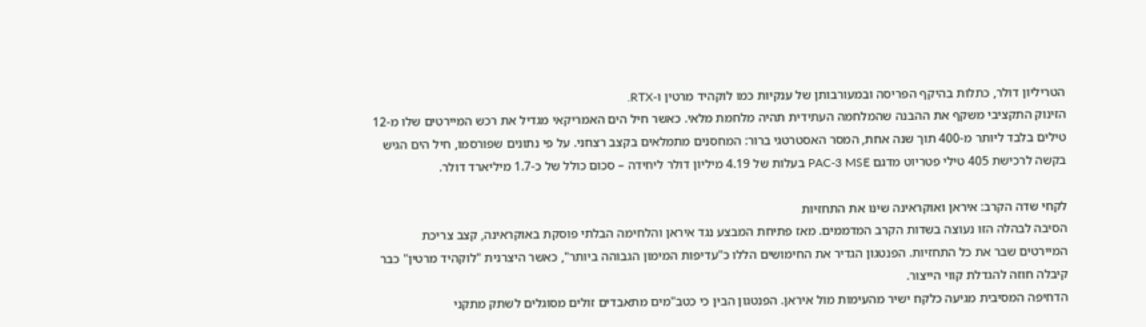הטריליון דולר, כתלות בהיקף הפריסה ובמעורבותן של ענקיות כמו לוקהיד מרטין ו-RTX.
הזינוק התקציבי משקף את ההבנה שהמלחמה העתידית תהיה מלחמת מלאי. כאשר חיל הים האמריקאי מגדיל את רכש המיירטים שלו מ-12 טילים בלבד ליותר מ-400 תוך שנה אחת, המסר האסטרטגי ברור: המחסנים מתמלאים בקצב רצחני. על פי נתונים שפורסמו, חיל הים הגיש בקשה לרכישת 405 טילי פטריוט מדגם PAC-3 MSE בעלות של 4.19 מיליון דולר ליחידה – סכום כולל של כ-1.7 מיליארד דולר.

לקחי שדה הקרב: איראן ואוקראינה שינו את התחזיות
הסיבה לבהלה הזו נעוצה בשדות הקרב המדממים. מאז פתיחת המבצע נגד איראן והלחימה הבלתי פוסקת באוקראינה, קצב צריכת המיירטים שבר את כל התחזיות. הפנטגון הגדיר את החימושים הללו כ"עדיפות המימון הגבוהה ביותר", כאשר היצרנית "לוקהיד מרטין" כבר קיבלה חוזה להגדלת קווי הייצור.
הדחיפה המסיבית מגיעה כלקח ישיר מהעימות מול איראן. הפנטגון הבין כי כטב"מים מתאבדים זולים מסוגלים לשתק מתקני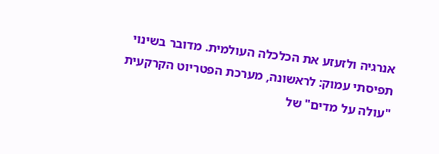אנרגיה ולזעזע את הכלכלה העולמית. מדובר בשינוי תפיסתי עמוק: לראשונה, מערכת הפטריוט הקרקעית "עולה על מדים" של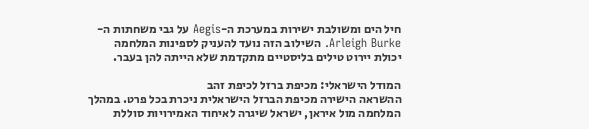חיל הים ומשולבת ישירות במערכת ה-Aegis על גבי משחתות ה-Arleigh Burke. השילוב הזה נועד להעניק לספינות המלחמה יכולת יירוט טילים בליסטיים מתקדמת שלא הייתה להן בעבר.

המודל הישראלי: מכיפת ברזל לכיפת זהב
ההשראה הישירה מכיפת הברזל הישראלית ניכרת בכל פרט. במהלך המלחמה מול איראן, ישראל שיגרה לאיחוד האמירויות סוללת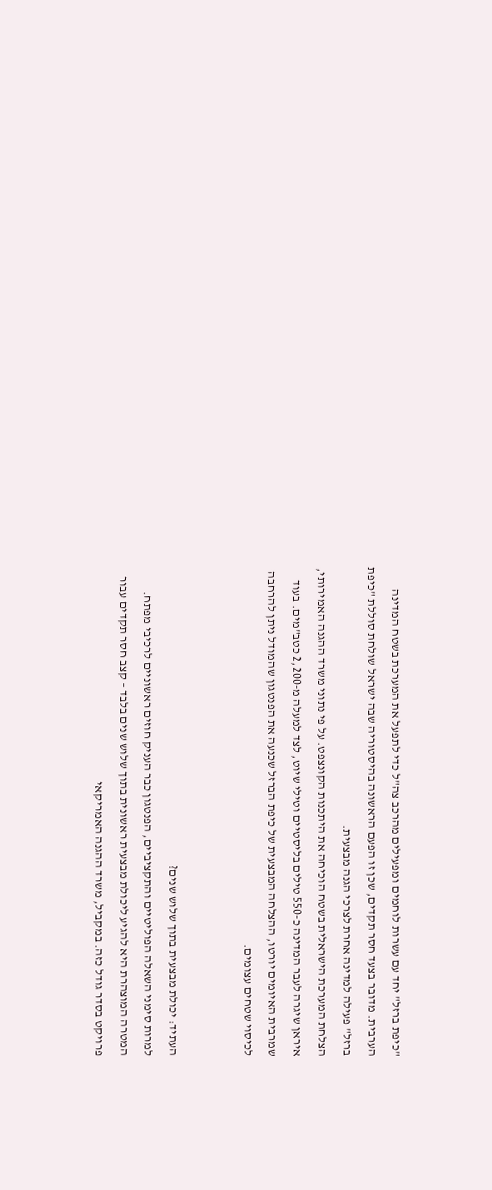"כיפת ברזל" יחד עם עשרות לוחמים ומפעילים מהרכב צה"ל כדי לתפעל את המערכת בשטח המדינה הערבית. מדובר בצעד חסר תקדים, שכן זו הפעם הראשונה בהיסטוריה שבה ישראל שולחת סוללת "כיפת ברזל" פעילה למדינה אחרת לצרכי הגנה מבצעית.
הצלחת המערכת הישראלית בשטח הוכיחה את היתכנות הקונצפט. על פי נתוני משרד ההגנה האמירותי, איראן שיגרה לעבר המדינה כ-550 טילים בליסטיים וטילי שיוט, לצד למעלה מ-2,200 כטב"מים. בעוד שמרבית האיומים יורטו, ההצלחה המבצעית של כיפת הברזל שכנעה את הפנטגון שהמודל ניתן להרחבה לכיסוי שטחים עצומים.


העתיד: יכולת מבצעית בתוך שלוש שנים?
למרות סימני השאלה הפוליטיים והתקציביים, הפנטגון כבר העניק חוזים ראשוניים לרכיבי מפתח. המטרה המוצהרת היא להגיע ליכולת מבצעית ראשונית בתוך שלוש שנים בלבד – קצב חסר תקדים עבור פרויקט בסדר גודל כזה. במקביל, משרד ההגנה האמריקאי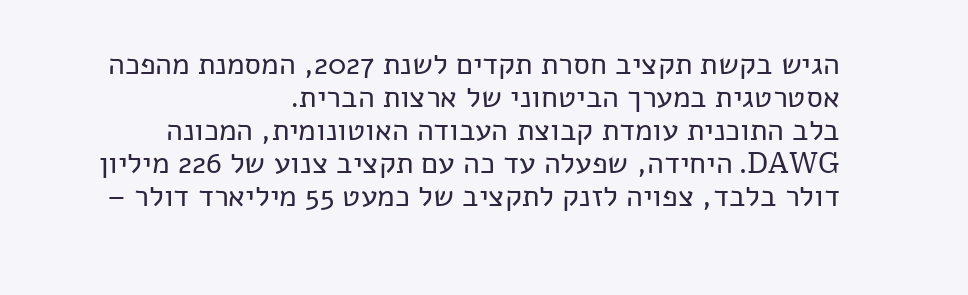הגיש בקשת תקציב חסרת תקדים לשנת 2027, המסמנת מהפכה אסטרטגית במערך הביטחוני של ארצות הברית.
בלב התוכנית עומדת קבוצת העבודה האוטונומית, המכונה DAWG. היחידה, שפעלה עד כה עם תקציב צנוע של 226 מיליון דולר בלבד, צפויה לזנק לתקציב של כמעט 55 מיליארד דולר –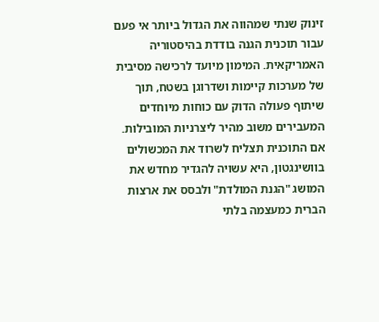זינוק שנתי שמהווה את הגדול ביותר אי פעם עבור תוכנית הגנה בודדת בהיסטוריה האמריקאית. המימון מיועד לרכישה מסיבית של מערכות קיימות ושדרוגן בשטח, תוך שיתוף פעולה הדוק עם כוחות מיוחדים המעבירים משוב מהיר ליצרניות המובילות.
אם התוכנית תצליח לשרוד את המכשולים בוושינגטון, היא עשויה להגדיר מחדש את המושג "הגנת המולדת" ולבסס את ארצות הברית כמעצמה בלתי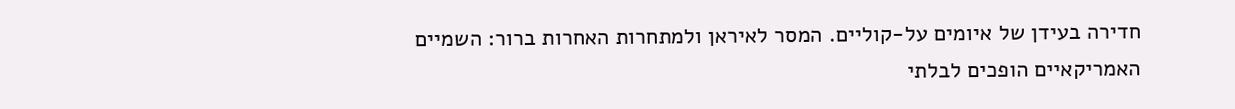חדירה בעידן של איומים על-קוליים. המסר לאיראן ולמתחרות האחרות ברור: השמיים האמריקאיים הופכים לבלתי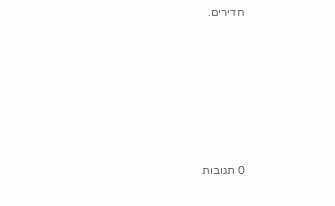חדירים.







0 תגובות